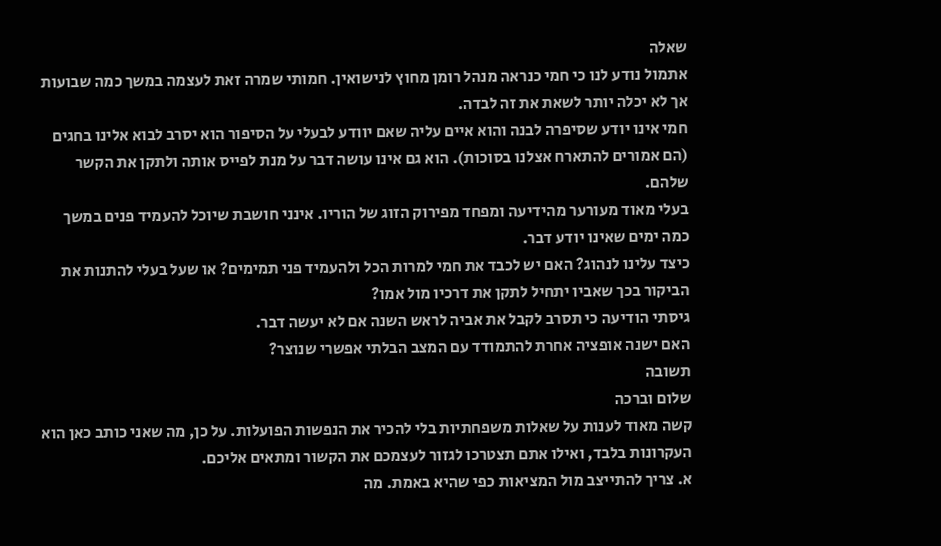שאלה
אתמול נודע לנו כי חמי כנראה מנהל רומן מחוץ לנישואין. חמותי שמרה זאת לעצמה במשך כמה שבועות אך לא יכלה יותר לשאת את זה לבדה.
חמי אינו יודע שסיפרה לבנה והוא איים עליה שאם יוודע לבעלי על הסיפור הוא יסרב לבוא אלינו בחגים (הם אמורים להתארח אצלנו בסוכות). הוא גם אינו עושה דבר על מנת לפייס אותה ולתקן את הקשר שלהם.
בעלי מאוד מעורער מהידיעה ומפחד מפירוק הזוג של הוריו. אינני חושבת שיוכל להעמיד פנים במשך כמה ימים שאינו יודע דבר.
כיצד עלינו לנהוג? האם יש לכבד את חמי למרות הכל ולהעמיד פני תמימים? או שעל בעלי להתנות את הביקור בכך שאביו יתחיל לתקן את דרכיו מול אמו?
גיסתי הודיעה כי תסרב לקבל את אביה לראש השנה אם לא יעשה דבר.
האם ישנה אופציה אחרת להתמודד עם המצב הבלתי אפשרי שנוצר?
תשובה
שלום וברכה
קשה מאוד לענות על שאלות משפחתיות בלי להכיר את הנפשות הפועלות. על כן, מה שאני כותב כאן הוא העקרונות בלבד, ואילו אתם תצטרכו לגזור לעצמכם את הקשור ומתאים אליכם.
א. צריך להתייצב מול המציאות כפי שהיא באמת. מה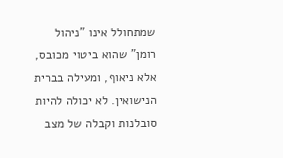שמתחולל אינו "ניהול רומן" שהוא ביטוי מכובס, אלא ניאוף, ומעילה בברית הנישואין. לא יכולה להיות סובלנות וקבלה של מצב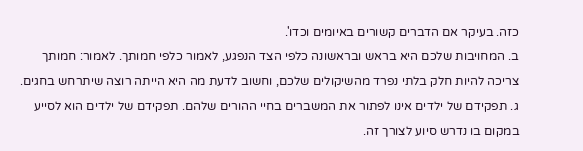כזה. בעיקר אם הדברים קשורים באיומים וכדו'.
ב. המחויבות שלכם היא בראש ובראשונה כלפי הצד הנפגע, לאמור כלפי חמותך. לאמור: חמותך צריכה להיות חלק בלתי נפרד מהשיקולים שלכם, וחשוב לדעת מה היא הייתה רוצה שיתרחש בחגים.
ג. תפקידם של ילדים אינו לפתור את המשברים בחיי ההורים שלהם. תפקידם של ילדים הוא לסייע במקום בו נדרש סיוע לצורך זה.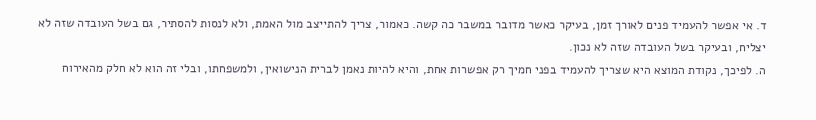ד. אי אפשר להעמיד פנים לאורך זמן, בעיקר כאשר מדובר במשבר כה קשה. כאמור, צריך להתייצב מול האמת, ולא לנסות להסתיר, גם בשל העובדה שזה לא יצליח, ובעיקר בשל העובדה שזה לא נכון.
ה. לפיכך, נקודת המוצא היא שצריך להעמיד בפני חמיך רק אפשרות אחת, והיא להיות נאמן לברית הנישואין, ולמשפחתו, ובלי זה הוא לא חלק מהאירוח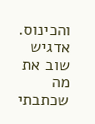והכינוס. אדגיש שוב את מה שכתבתי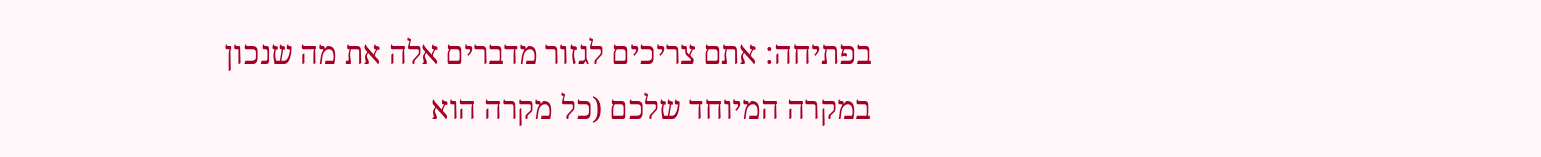בפתיחה: אתם צריכים לגזור מדברים אלה את מה שנכון במקרה המיוחד שלכם (כל מקרה הוא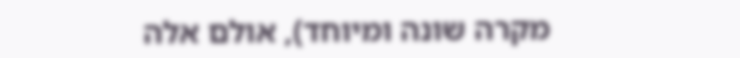מקרה שונה ומיוחד), אולם אלה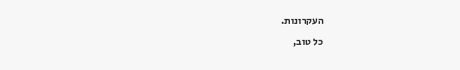העקרונות.
כל טוב,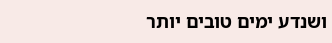ושנדע ימים טובים יותר